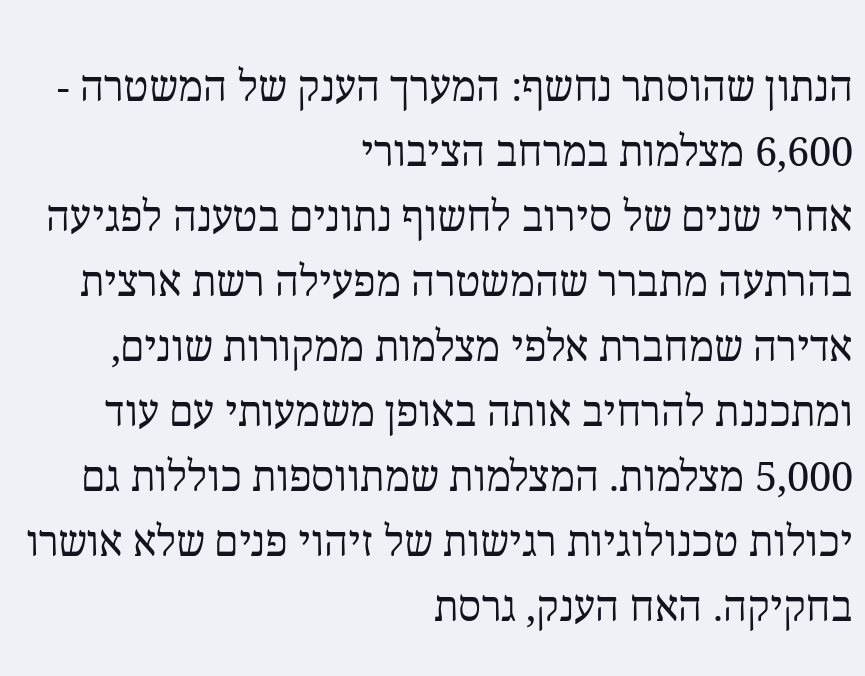הנתון שהוסתר נחשף: המערך הענק של המשטרה - 6,600 מצלמות במרחב הציבורי
אחרי שנים של סירוב לחשוף נתונים בטענה לפגיעה בהרתעה מתברר שהמשטרה מפעילה רשת ארצית אדירה שמחברת אלפי מצלמות ממקורות שונים, ומתכננת להרחיב אותה באופן משמעותי עם עוד 5,000 מצלמות. המצלמות שמתווספות כוללות גם יכולות טכנולוגיות רגישות של זיהוי פנים שלא אושרו בחקיקה. האח הענק, גרסת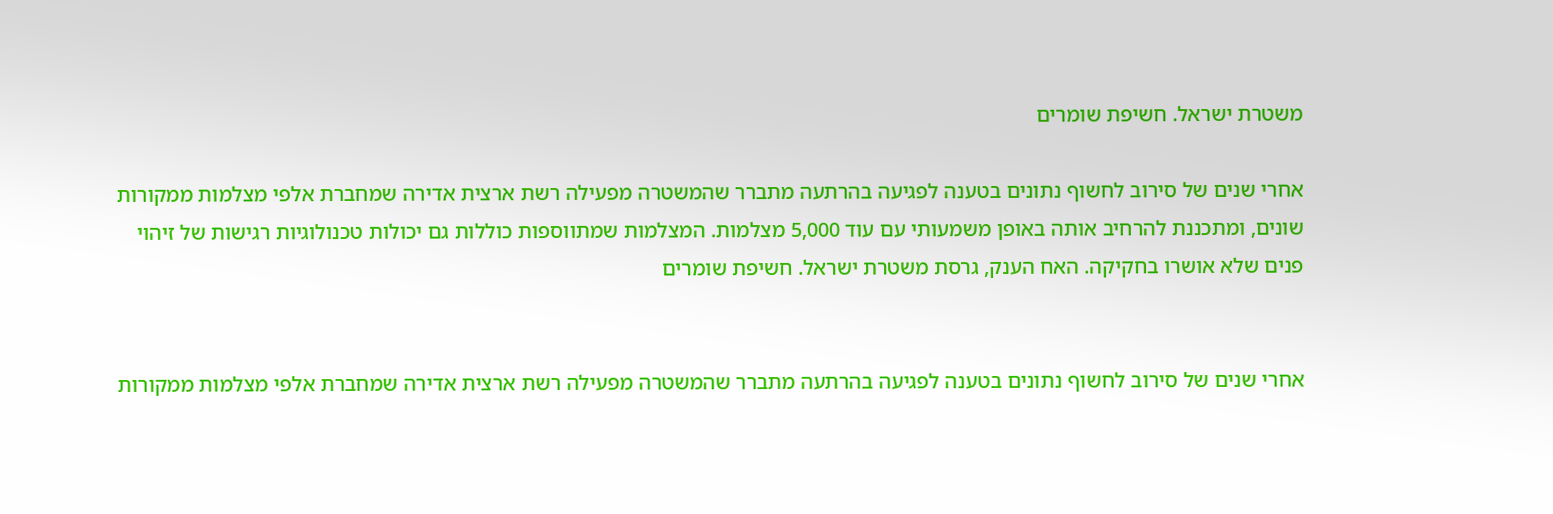משטרת ישראל. חשיפת שומרים

אחרי שנים של סירוב לחשוף נתונים בטענה לפגיעה בהרתעה מתברר שהמשטרה מפעילה רשת ארצית אדירה שמחברת אלפי מצלמות ממקורות שונים, ומתכננת להרחיב אותה באופן משמעותי עם עוד 5,000 מצלמות. המצלמות שמתווספות כוללות גם יכולות טכנולוגיות רגישות של זיהוי פנים שלא אושרו בחקיקה. האח הענק, גרסת משטרת ישראל. חשיפת שומרים


אחרי שנים של סירוב לחשוף נתונים בטענה לפגיעה בהרתעה מתברר שהמשטרה מפעילה רשת ארצית אדירה שמחברת אלפי מצלמות ממקורות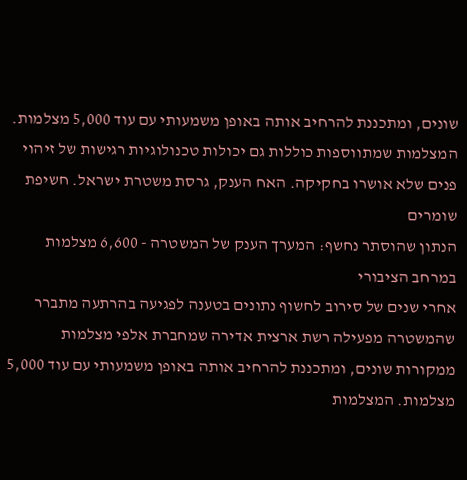שונים, ומתכננת להרחיב אותה באופן משמעותי עם עוד 5,000 מצלמות. המצלמות שמתווספות כוללות גם יכולות טכנולוגיות רגישות של זיהוי פנים שלא אושרו בחקיקה. האח הענק, גרסת משטרת ישראל. חשיפת שומרים
הנתון שהוסתר נחשף: המערך הענק של המשטרה - 6,600 מצלמות במרחב הציבורי
אחרי שנים של סירוב לחשוף נתונים בטענה לפגיעה בהרתעה מתברר שהמשטרה מפעילה רשת ארצית אדירה שמחברת אלפי מצלמות ממקורות שונים, ומתכננת להרחיב אותה באופן משמעותי עם עוד 5,000 מצלמות. המצלמות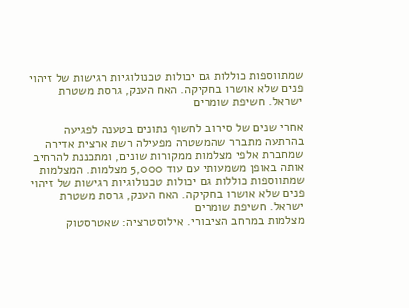שמתווספות כוללות גם יכולות טכנולוגיות רגישות של זיהוי פנים שלא אושרו בחקיקה. האח הענק, גרסת משטרת ישראל. חשיפת שומרים

אחרי שנים של סירוב לחשוף נתונים בטענה לפגיעה בהרתעה מתברר שהמשטרה מפעילה רשת ארצית אדירה שמחברת אלפי מצלמות ממקורות שונים, ומתכננת להרחיב אותה באופן משמעותי עם עוד 5,000 מצלמות. המצלמות שמתווספות כוללות גם יכולות טכנולוגיות רגישות של זיהוי פנים שלא אושרו בחקיקה. האח הענק, גרסת משטרת ישראל. חשיפת שומרים
מצלמות במרחב הציבורי. אילוסטרציה: שאטרסטוק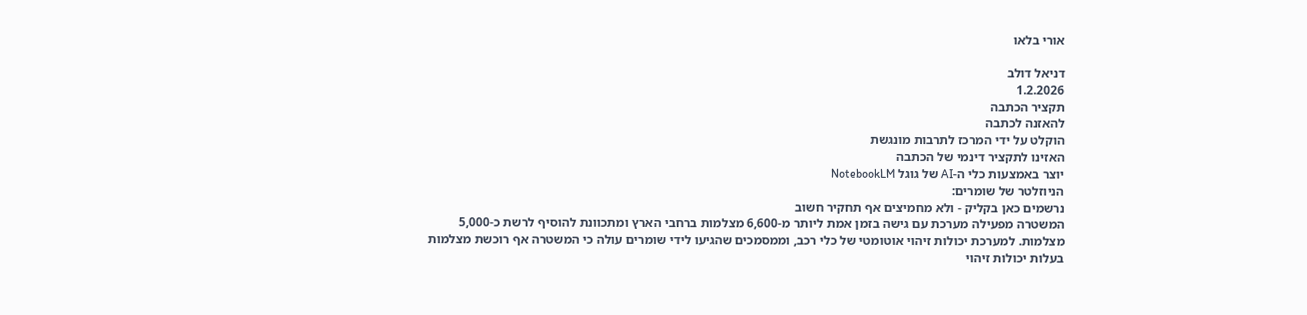אורי בלאו

דניאל דולב
1.2.2026
תקציר הכתבה
להאזנה לכתבה
הוקלט על ידי המרכז לתרבות מונגשת
האזינו לתקציר דינמי של הכתבה
יוצר באמצעות כלי ה-AI של גוגל NotebookLM
הניוזלטר של שומרים:
נרשמים כאן בקליק - ולא מחמיצים אף תחקיר חשוב
המשטרה מפעילה מערכת עם גישה בזמן אמת ליותר מ-6,600 מצלמות ברחבי הארץ ומתכוונת להוסיף לרשת כ-5,000 מצלמות. למערכת יכולות זיהוי אוטומטי של כלי רכב, וממסמכים שהגיעו לידי שומרים עולה כי המשטרה אף רוכשת מצלמות בעלות יכולות זיהוי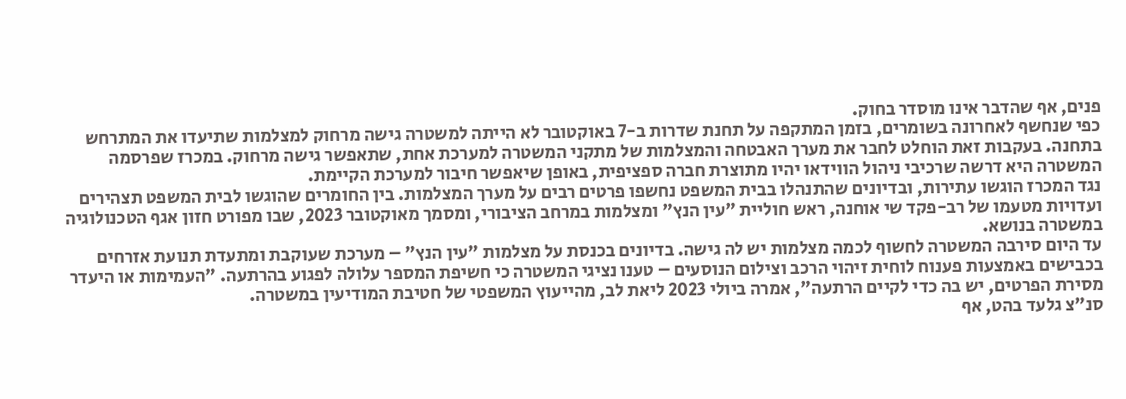פנים, אף שהדבר אינו מוסדר בחוק.
כפי שנחשף לאחרונה בשומרים, בזמן המתקפה על תחנת שדרות ב-7 באוקטובר לא הייתה למשטרה גישה מרחוק למצלמות שתיעדו את המתרחש בתחנה. בעקבות זאת הוחלט לחבר את מערך האבטחה והמצלמות של מתקני המשטרה למערכת אחת, שתאפשר גישה מרחוק. במכרז שפרסמה המשטרה היא דרשה שרכיבי ניהול הווידאו יהיו מתוצרת חברה ספציפית, באופן שיאפשר חיבור למערכת הקיימת.
נגד המכרז הוגשו עתירות, ובדיונים שהתנהלו בבית המשפט נחשפו פרטים רבים על מערך המצלמות. בין החומרים שהוגשו לבית המשפט תצהירים ועדויות מטעמו של רב-פקד שי אוחנה, ראש חוליית "עין הנץ" ומצלמות במרחב הציבורי, ומסמך מאוקטובר 2023, שבו מפורט חזון אגף הטכנולוגיה במשטרה בנושא.
עד היום סירבה המשטרה לחשוף לכמה מצלמות יש לה גישה. בדיונים בכנסת על מצלמות "עין הנץ" – מערכת שעוקבת ומתעדת תנועת אזרחים בכבישים באמצעות פענוח לוחית זיהוי הרכב וצילום הנוסעים – טענו נציגי המשטרה כי חשיפת המספר עלולה לפגוע בהרתעה. "העמימות או היעדר מסירת הפרטים, יש בה כדי לקיים הרתעה", אמרה ביולי 2023 ליאת לב, מהייעוץ המשפטי של חטיבת המודיעין במשטרה.
סנ"צ גלעד בהט, אף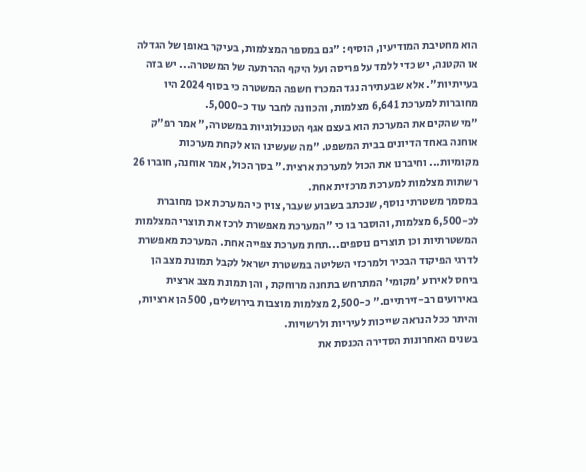הוא מחטיבת המודיעין, הוסיף: "גם במספר המצלמות, בעיקר באופן של הגדלה או הקטנה, יש כדי ללמד על פריסה ועל היקף ההרתעה של המשטרה... יש בזה בעייתיות". אלא שבעתירה נגד המכרז חשפה המשטרה כי בסוף 2024 היו מחוברות למערכת 6,641 מצלמות, והכוונה לחבר עוד כ-5,000.
"מי שהקים את המערכת הוא בעצם אגף הטכנולוגיות במשטרה," אמר רפ"ק אוחנה באחד הדיונים בבית המשפט. "מה שעשינו הוא לקחת מערכות מקומיות... וחיברנו את הכול למערכת ארצית." בסך הכול, אמר אוחנה, חוברו 26 רשתות מצלמות למערכת מרכזית אחת.
במסמך משטרתי נוסף, שנכתב בשבוע שעבר, צוין כי המערכת אכן מחוברת לכ-6,500 מצלמות, והוסבר בו כי "המערכת מאפשרת לרכז את תוצרי המצלמות המשטרתיות וכן תוצרים נוספים...תחת מערכת צפייה אחת. המערכת מאפשרת לדרגי הפיקוד הבכיר ולמרכזי השליטה במשטרת ישראל לקבל תמונת מצב הן ביחס לאירוע 'מקומי' המתרחש בתחנה מרוחקת , והן תמונת מצב ארצית באירועים רב-זירתיים." כ-2,500 מצלמות מוצבות בירושלים, 500 הן ארציות, והיתר ככל הנראה שייכות לעיריות ולרשויות.
בשנים האחרונות הסדירה הכנסת את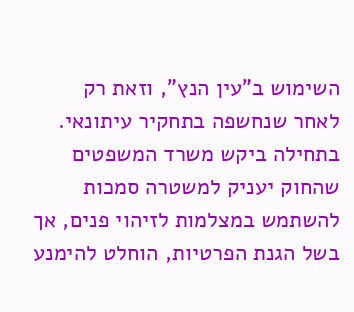השימוש ב"עין הנץ", וזאת רק לאחר שנחשפה בתחקיר עיתונאי. בתחילה ביקש משרד המשפטים שהחוק יעניק למשטרה סמכות להשתמש במצלמות לזיהוי פנים, אך בשל הגנת הפרטיות, הוחלט להימנע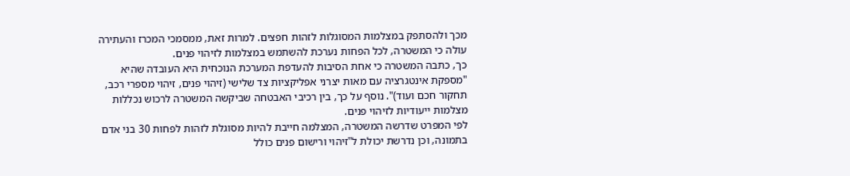מכך ולהסתפק במצלמות המסוגלות לזהות חפצים. למרות זאת, ממסמכי המכרז והעתירה עולה כי המשטרה, לכל הפחות נערכת להשתמש במצלמות לזיהוי פנים.
כך, כתבה המשטרה כי אחת הסיבות להעדפת המערכת הנוכחית היא העובדה שהיא "מספקת אינטגרציה עם מאות יצרני אפליקציות צד שלישי (זיהוי פנים, זיהוי מספרי רכב, תחקור חכם ועוד)". נוסף על כך, בין רכיבי האבטחה שביקשה המשטרה לרכוש נכללות מצלמות ייעודיות לזיהוי פנים.
לפי המפרט שדרשה המשטרה, המצלמה חייבת להיות מסוגלת לזהות לפחות 30 בני אדם בתמונה, וכן נדרשת יכולת ל"זיהוי ורישום פנים כולל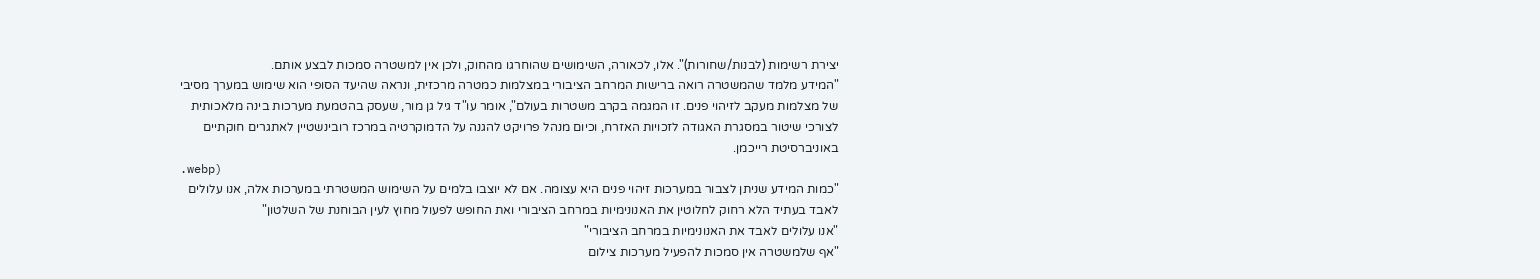יצירת רשימות (לבנות/שחורות)". אלו, לכאורה, השימושים שהוחרגו מהחוק, ולכן אין למשטרה סמכות לבצע אותם.
"המידע מלמד שהמשטרה רואה ברישות המרחב הציבורי במצלמות כמטרה מרכזית, ונראה שהיעד הסופי הוא שימוש במערך מסיבי של מצלמות מעקב לזיהוי פנים. זו המגמה בקרב משטרות בעולם", אומר עו"ד גיל גן מור, שעסק בהטמעת מערכות בינה מלאכותית לצורכי שיטור במסגרת האגודה לזכויות האזרח, וכיום מנהל פרויקט להגנה על הדמוקרטיה במרכז רובינשטיין לאתגרים חוקתיים באוניברסיטת רייכמן.
.webp)
"כמות המידע שניתן לצבור במערכות זיהוי פנים היא עצומה. אם לא יוצבו בלמים על השימוש המשטרתי במערכות אלה, אנו עלולים לאבד בעתיד הלא רחוק לחלוטין את האנונימיות במרחב הציבורי ואת החופש לפעול מחוץ לעין הבוחנת של השלטון"
"אנו עלולים לאבד את האנונימיות במרחב הציבורי"
"אף שלמשטרה אין סמכות להפעיל מערכות צילום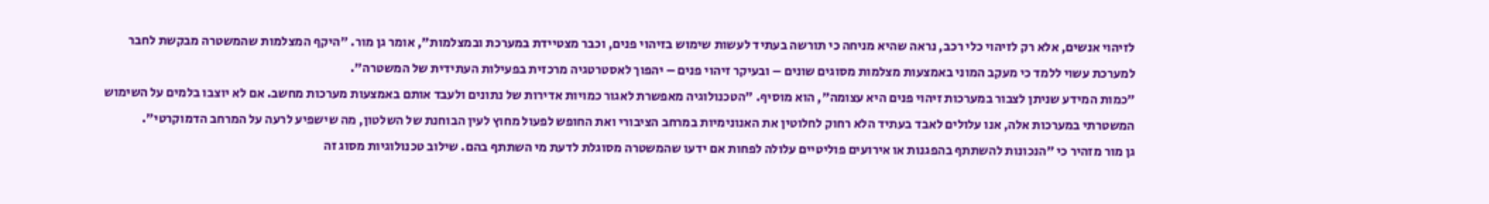לזיהוי אנשים, אלא רק לזיהוי כלי רכב, נראה שהיא מניחה כי תורשה בעתיד לעשות שימוש בזיהוי פנים, וכבר מצטיידת במערכת ובמצלמות", אומר גן מור. "היקף המצלמות שהמשטרה מבקשת לחבר למערכת עשוי ללמד כי מעקב המוני באמצעות מצלמות מסוגים שונים – ובעיקר זיהוי פנים – יהפוך לאסטרטגיה מרכזית בפעילות העתידית של המשטרה".
"כמות המידע שניתן לצבור במערכות זיהוי פנים היא עצומה", הוא מוסיף. "הטכנולוגיה מאפשרת לאגור כמויות אדירות של נתונים ולעבד אותם באמצעות מערכות מחשב. אם לא יוצבו בלמים על השימוש המשטרתי במערכות אלה, אנו עלולים לאבד בעתיד הלא רחוק לחלוטין את האנונימיות במרחב הציבורי ואת החופש לפעול מחוץ לעין הבוחנת של השלטון, מה שישפיע לרעה על המרחב הדמוקרטי".
גן מור מזהיר כי "הנכונות להשתתף בהפגנות או אירועים פוליטיים עלולה לפחות אם ידעו שהמשטרה מסוגלת לדעת מי השתתף בהם. שילוב טכנולוגיות מסוג זה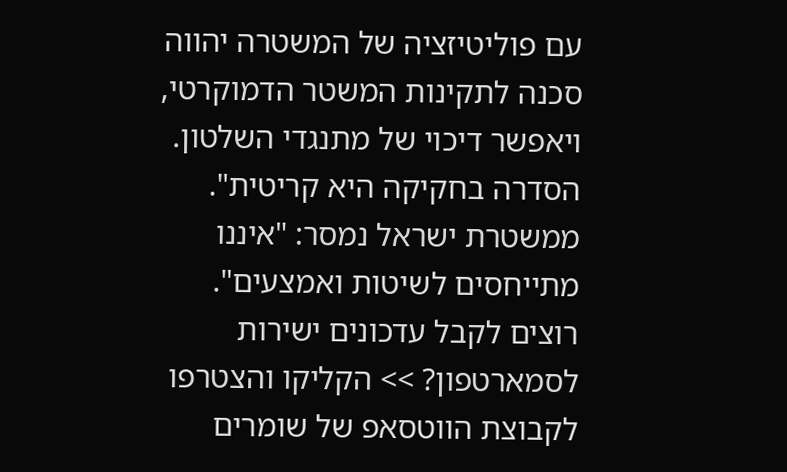עם פוליטיזציה של המשטרה יהווה סכנה לתקינות המשטר הדמוקרטי, ויאפשר דיכוי של מתנגדי השלטון. הסדרה בחקיקה היא קריטית".
ממשטרת ישראל נמסר: "איננו מתייחסים לשיטות ואמצעים".
רוצים לקבל עדכונים ישירות לסמארטפון? >> הקליקו והצטרפו לקבוצת הווטסאפ של שומרים